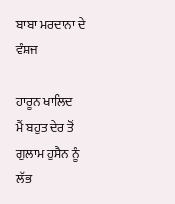ਬਾਬਾ ਮਰਦਾਨਾ ਦੇ ਵੰਸ਼ਜ

ਹਾਰੂਨ ਖਾਲਿਦ
ਮੈਂ ਬਹੁਤ ਦੇਰ ਤੋਂ ਗੁਲਾਮ ਹੁਸੈਨ ਨੂੰ ਲੱਭ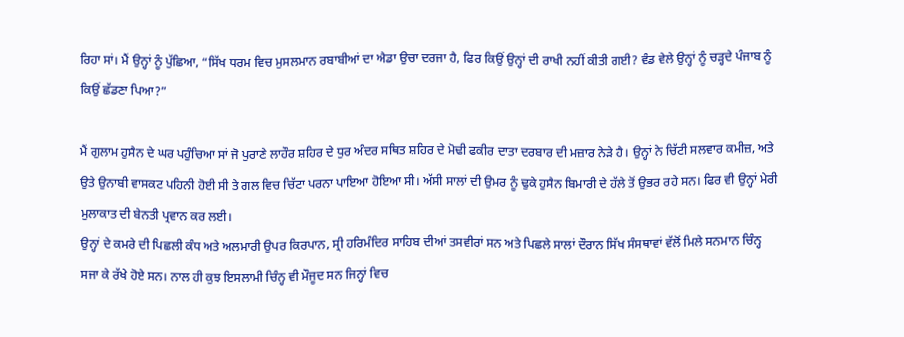ਰਿਹਾ ਸਾਂ। ਮੈਂ ਉਨ੍ਹਾਂ ਨੂੰ ਪੁੱਛਿਆ, “ਸਿੱਖ ਧਰਮ ਵਿਚ ਮੁਸਲਮਾਨ ਰਬਾਬੀਆਂ ਦਾ ਐਡਾ ਉਚਾ ਦਰਜਾ ਹੈ, ਫਿਰ ਕਿਉਂ ਉਨ੍ਹਾਂ ਦੀ ਰਾਖੀ ਨਹੀਂ ਕੀਤੀ ਗਈ? ਵੰਡ ਵੇਲੇ ਉਨ੍ਹਾਂ ਨੂੰ ਚੜ੍ਹਦੇ ਪੰਜਾਬ ਨੂੰ ਕਿਉਂ ਛੱਡਣਾ ਪਿਆ?”

ਮੈਂ ਗੁਲਾਮ ਹੁਸੈਨ ਦੇ ਘਰ ਪਹੁੰਚਿਆ ਸਾਂ ਜੋ ਪੁਰਾਣੇ ਲਾਹੌਰ ਸ਼ਹਿਰ ਦੇ ਧੁਰ ਅੰਦਰ ਸਥਿਤ ਸ਼ਹਿਰ ਦੇ ਮੋਢੀ ਫਕੀਰ ਦਾਤਾ ਦਰਬਾਰ ਦੀ ਮਜ਼ਾਰ ਨੇੜੇ ਹੈ। ਉਨ੍ਹਾਂ ਨੇ ਚਿੱਟੀ ਸਲਵਾਰ ਕਮੀਜ਼, ਅਤੇ ਉਤੇ ਉਨਾਬੀ ਵਾਸਕਟ ਪਹਿਨੀ ਹੋਈ ਸੀ ਤੇ ਗਲ ਵਿਚ ਚਿੱਟਾ ਪਰਨਾ ਪਾਇਆ ਹੋਇਆ ਸੀ। ਅੱਸੀ ਸਾਲਾਂ ਦੀ ਉਮਰ ਨੂੰ ਢੁਕੇ ਹੁਸੈਨ ਬਿਮਾਰੀ ਦੇ ਹੱਲੇ ਤੋਂ ਉਭਰ ਰਹੇ ਸਨ। ਫਿਰ ਵੀ ਉਨ੍ਹਾਂ ਮੇਰੀ ਮੁਲਾਕਾਤ ਦੀ ਬੇਨਤੀ ਪ੍ਰਵਾਨ ਕਰ ਲਈ।
ਉਨ੍ਹਾਂ ਦੇ ਕਮਰੇ ਦੀ ਪਿਛਲੀ ਕੰਧ ਅਤੇ ਅਲਮਾਰੀ ਉਪਰ ਕਿਰਪਾਨ, ਸ੍ਰੀ ਹਰਿਮੰਦਿਰ ਸਾਹਿਬ ਦੀਆਂ ਤਸਵੀਰਾਂ ਸਨ ਅਤੇ ਪਿਛਲੇ ਸਾਲਾਂ ਦੌਰਾਨ ਸਿੱਖ ਸੰਸਥਾਵਾਂ ਵੱਲੋਂ ਮਿਲੇ ਸਨਮਾਨ ਚਿੰਨ੍ਹ ਸਜਾ ਕੇ ਰੱਖੇ ਹੋਏ ਸਨ। ਨਾਲ ਹੀ ਕੁਝ ਇਸਲਾਮੀ ਚਿੰਨ੍ਹ ਵੀ ਮੌਜੂਦ ਸਨ ਜਿਨ੍ਹਾਂ ਵਿਚ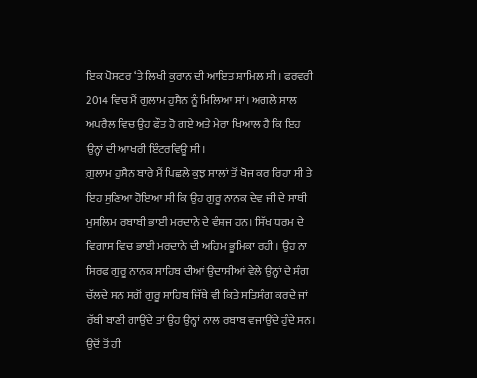ਇਕ ਪੋਸਟਰ ‘ਤੇ ਲਿਖੀ ਕੁਰਾਨ ਦੀ ਆਇਤ ਸ਼ਾਮਿਲ ਸੀ। ਫਰਵਰੀ 2014 ਵਿਚ ਮੈਂ ਗੁਲਾਮ ਹੁਸੈਨ ਨੂੰ ਮਿਲਿਆ ਸਾਂ। ਅਗਲੇ ਸਾਲ ਅਪਰੈਲ ਵਿਚ ਉਹ ਫੌਤ ਹੋ ਗਏ ਅਤੇ ਮੇਰਾ ਖਿਆਲ ਹੈ ਕਿ ਇਹ ਉਨ੍ਹਾਂ ਦੀ ਆਖਰੀ ਇੰਟਰਵਿਊ ਸੀ।
ਗ਼ੁਲਾਮ ਹੁਸੈਨ ਬਾਰੇ ਮੈਂ ਪਿਛਲੇ ਕੁਝ ਸਾਲਾਂ ਤੋਂ ਖੋਜ ਕਰ ਰਿਹਾ ਸੀ ਤੇ ਇਹ ਸੁਣਿਆ ਹੋਇਆ ਸੀ ਕਿ ਉਹ ਗੁਰੂ ਨਾਨਕ ਦੇਵ ਜੀ ਦੇ ਸਾਥੀ ਮੁਸਲਿਮ ਰਬਾਬੀ ਭਾਈ ਮਰਦਾਨੇ ਦੇ ਵੰਸ਼ਜ ਹਨ। ਸਿੱਖ ਧਰਮ ਦੇ ਵਿਗਾਸ ਵਿਚ ਭਾਈ ਮਰਦਾਨੇ ਦੀ ਅਹਿਮ ਭੂਮਿਕਾ ਰਹੀ। ਉਹ ਨਾ ਸਿਰਫ ਗੁਰੂ ਨਾਨਕ ਸਾਹਿਬ ਦੀਆਂ ਉਦਾਸੀਆਂ ਵੇਲੇ ਉਨ੍ਹਾਂ ਦੇ ਸੰਗ ਚੱਲਦੇ ਸਨ ਸਗੋਂ ਗੁਰੂ ਸਾਹਿਬ ਜਿੱਥੇ ਵੀ ਕਿਤੇ ਸਤਿਸੰਗ ਕਰਦੇ ਜਾਂ ਰੱਬੀ ਬਾਣੀ ਗਾਉਂਦੇ ਤਾਂ ਉਹ ਉਨ੍ਹਾਂ ਨਾਲ ਰਬਾਬ ਵਜਾਉਂਦੇ ਹੁੰਦੇ ਸਨ। ਉਦੋਂ ਤੋਂ ਹੀ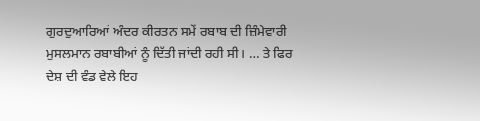ਗੁਰਦੁਆਰਿਆਂ ਅੰਦਰ ਕੀਰਤਨ ਸਮੇਂ ਰਬਾਬ ਦੀ ਜ਼ਿੰਮੇਵਾਰੀ ਮੁਸਲਮਾਨ ਰਬਾਬੀਆਂ ਨੂੰ ਦਿੱਤੀ ਜਾਂਦੀ ਰਹੀ ਸੀ। … ਤੇ ਫਿਰ ਦੇਸ਼ ਦੀ ਵੰਡ ਵੇਲੇ ਇਹ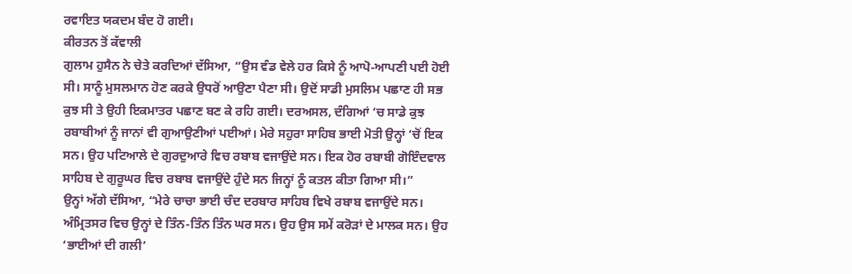ਰਵਾਇਤ ਯਕਦਮ ਬੰਦ ਹੋ ਗਈ।
ਕੀਰਤਨ ਤੋਂ ਕੱਵਾਲੀ
ਗੁਲਾਮ ਹੁਸੈਨ ਨੇ ਚੇਤੇ ਕਰਦਿਆਂ ਦੱਸਿਆ, “ਉਸ ਵੰਡ ਵੇਲੇ ਹਰ ਕਿਸੇ ਨੂੰ ਆਪੋ-ਆਪਣੀ ਪਈ ਹੋਈ ਸੀ। ਸਾਨੂੰ ਮੁਸਲਮਾਨ ਹੋਣ ਕਰਕੇ ਉਧਰੋਂ ਆਉਣਾ ਪੈਣਾ ਸੀ। ਉਦੋਂ ਸਾਡੀ ਮੁਸਲਿਮ ਪਛਾਣ ਹੀ ਸਭ ਕੁਝ ਸੀ ਤੇ ਉਹੀ ਇਕਮਾਤਰ ਪਛਾਣ ਬਣ ਕੇ ਰਹਿ ਗਈ। ਦਰਅਸਲ, ਦੰਗਿਆਂ ‘ਚ ਸਾਡੇ ਕੁਝ ਰਬਾਬੀਆਂ ਨੂੰ ਜਾਨਾਂ ਵੀ ਗੁਆਉਣੀਆਂ ਪਈਆਂ। ਮੇਰੇ ਸਹੁਰਾ ਸਾਹਿਬ ਭਾਈ ਮੋਤੀ ਉਨ੍ਹਾਂ ‘ਚੋਂ ਇਕ ਸਨ। ਉਹ ਪਟਿਆਲੇ ਦੇ ਗੁਰਦੁਆਰੇ ਵਿਚ ਰਬਾਬ ਵਜਾਉਂਦੇ ਸਨ। ਇਕ ਹੋਰ ਰਬਾਬੀ ਗੋਇੰਦਵਾਲ ਸਾਹਿਬ ਦੇ ਗੁਰੂਘਰ ਵਿਚ ਰਬਾਬ ਵਜਾਉਂਦੇ ਹੁੰਦੇ ਸਨ ਜਿਨ੍ਹਾਂ ਨੂੰ ਕਤਲ ਕੀਤਾ ਗਿਆ ਸੀ।”
ਉਨ੍ਹਾਂ ਅੱਗੇ ਦੱਸਿਆ, “ਮੇਰੇ ਚਾਚਾ ਭਾਈ ਚੰਦ ਦਰਬਾਰ ਸਾਹਿਬ ਵਿਖੇ ਰਬਾਬ ਵਜਾਉਂਦੇ ਸਨ। ਅੰਮ੍ਰਿਤਸਰ ਵਿਚ ਉਨ੍ਹਾਂ ਦੇ ਤਿੰਨ-ਤਿੰਨ ਤਿੰਨ ਘਰ ਸਨ। ਉਹ ਉਸ ਸਮੇਂ ਕਰੋੜਾਂ ਦੇ ਮਾਲਕ ਸਨ। ਉਹ ‘ਭਾਈਆਂ ਦੀ ਗਲੀ’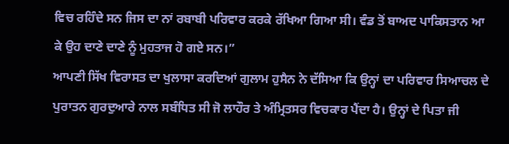ਵਿਚ ਰਹਿੰਦੇ ਸਨ ਜਿਸ ਦਾ ਨਾਂ ਰਬਾਬੀ ਪਰਿਵਾਰ ਕਰਕੇ ਰੱਖਿਆ ਗਿਆ ਸੀ। ਵੰਡ ਤੋਂ ਬਾਅਦ ਪਾਕਿਸਤਾਨ ਆ ਕੇ ਉਹ ਦਾਣੇ ਦਾਣੇ ਨੂੰ ਮੁਹਤਾਜ ਹੋ ਗਏ ਸਨ।”
ਆਪਣੀ ਸਿੱਖ ਵਿਰਾਸਤ ਦਾ ਖੁਲਾਸਾ ਕਰਦਿਆਂ ਗੁਲਾਮ ਹੁਸੈਨ ਨੇ ਦੱਸਿਆ ਕਿ ਉਨ੍ਹਾਂ ਦਾ ਪਰਿਵਾਰ ਸਿਆਚਲ ਦੇ ਪੁਰਾਤਨ ਗੁਰਦੁਆਰੇ ਨਾਲ ਸਬੰਧਿਤ ਸੀ ਜੋ ਲਾਹੌਰ ਤੇ ਅੰਮ੍ਰਿਤਸਰ ਵਿਚਕਾਰ ਪੈਂਦਾ ਹੈ। ਉਨ੍ਹਾਂ ਦੇ ਪਿਤਾ ਜੀ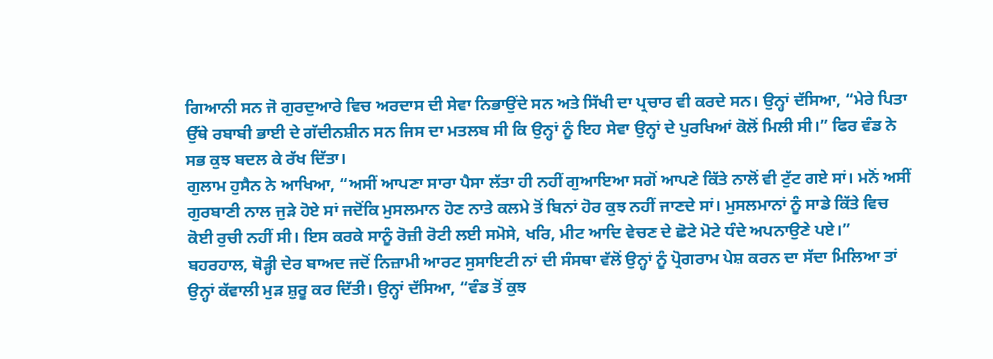ਗਿਆਨੀ ਸਨ ਜੋ ਗੁਰਦੁਆਰੇ ਵਿਚ ਅਰਦਾਸ ਦੀ ਸੇਵਾ ਨਿਭਾਉਂਦੇ ਸਨ ਅਤੇ ਸਿੱਖੀ ਦਾ ਪ੍ਰਚਾਰ ਵੀ ਕਰਦੇ ਸਨ। ਉਨ੍ਹਾਂ ਦੱਸਿਆ, “ਮੇਰੇ ਪਿਤਾ ਉੱਥੇ ਰਬਾਬੀ ਭਾਈ ਦੇ ਗੱਦੀਨਸ਼ੀਨ ਸਨ ਜਿਸ ਦਾ ਮਤਲਬ ਸੀ ਕਿ ਉਨ੍ਹਾਂ ਨੂੰ ਇਹ ਸੇਵਾ ਉਨ੍ਹਾਂ ਦੇ ਪੁਰਖਿਆਂ ਕੋਲੋਂ ਮਿਲੀ ਸੀ।” ਫਿਰ ਵੰਡ ਨੇ ਸਭ ਕੁਝ ਬਦਲ ਕੇ ਰੱਖ ਦਿੱਤਾ।
ਗੁਲਾਮ ਹੁਸੈਨ ਨੇ ਆਖਿਆ, “ਅਸੀਂ ਆਪਣਾ ਸਾਰਾ ਪੈਸਾ ਲੱਤਾ ਹੀ ਨਹੀਂ ਗੁਆਇਆ ਸਗੋਂ ਆਪਣੇ ਕਿੱਤੇ ਨਾਲੋਂ ਵੀ ਟੁੱਟ ਗਏ ਸਾਂ। ਮਨੋਂ ਅਸੀਂ ਗੁਰਬਾਣੀ ਨਾਲ ਜੁੜੇ ਹੋਏ ਸਾਂ ਜਦੋਂਕਿ ਮੁਸਲਮਾਨ ਹੋਣ ਨਾਤੇ ਕਲਮੇ ਤੋਂ ਬਿਨਾਂ ਹੋਰ ਕੁਝ ਨਹੀਂ ਜਾਣਦੇ ਸਾਂ। ਮੁਸਲਮਾਨਾਂ ਨੂੰ ਸਾਡੇ ਕਿੱਤੇ ਵਿਚ ਕੋਈ ਰੁਚੀ ਨਹੀਂ ਸੀ। ਇਸ ਕਰਕੇ ਸਾਨੂੰ ਰੋਜ਼ੀ ਰੋਟੀ ਲਈ ਸਮੋਸੇ, ਖਰਿ, ਮੀਟ ਆਦਿ ਵੇਚਣ ਦੇ ਛੋਟੇ ਮੋਟੇ ਧੰਦੇ ਅਪਨਾਉਣੇ ਪਏ।” ਬਹਰਹਾਲ, ਥੋੜ੍ਹੀ ਦੇਰ ਬਾਅਦ ਜਦੋਂ ਨਿਜ਼ਾਮੀ ਆਰਟ ਸੁਸਾਇਟੀ ਨਾਂ ਦੀ ਸੰਸਥਾ ਵੱਲੋਂ ਉਨ੍ਹਾਂ ਨੂੰ ਪ੍ਰੋਗਰਾਮ ਪੇਸ਼ ਕਰਨ ਦਾ ਸੱਦਾ ਮਿਲਿਆ ਤਾਂ ਉਨ੍ਹਾਂ ਕੱਵਾਲੀ ਮੁੜ ਸ਼ੁਰੂ ਕਰ ਦਿੱਤੀ। ਉਨ੍ਹਾਂ ਦੱਸਿਆ, “ਵੰਡ ਤੋਂ ਕੁਝ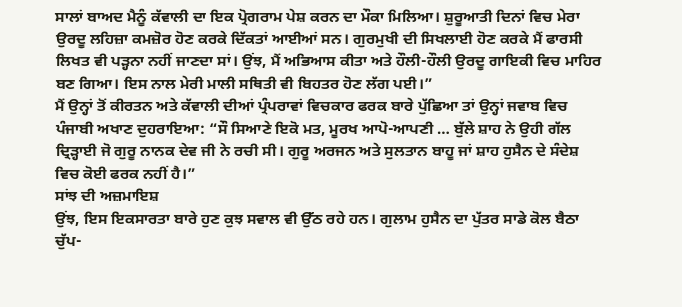ਸਾਲਾਂ ਬਾਅਦ ਮੈਨੂੰ ਕੱਵਾਲੀ ਦਾ ਇਕ ਪ੍ਰੋਗਰਾਮ ਪੇਸ਼ ਕਰਨ ਦਾ ਮੌਕਾ ਮਿਲਿਆ। ਸ਼ੁਰੂਆਤੀ ਦਿਨਾਂ ਵਿਚ ਮੇਰਾ ਉਰਦੂ ਲਹਿਜ਼ਾ ਕਮਜ਼ੋਰ ਹੋਣ ਕਰਕੇ ਦਿੱਕਤਾਂ ਆਈਆਂ ਸਨ। ਗੁਰਮੁਖੀ ਦੀ ਸਿਖਲਾਈ ਹੋਣ ਕਰਕੇ ਮੈਂ ਫਾਰਸੀ ਲਿਖਤ ਵੀ ਪੜ੍ਹਨਾ ਨਹੀਂ ਜਾਣਦਾ ਸਾਂ। ਉਂਝ, ਮੈਂ ਅਭਿਆਸ ਕੀਤਾ ਅਤੇ ਹੌਲੀ-ਹੌਲੀ ਉਰਦੂ ਗਾਇਕੀ ਵਿਚ ਮਾਹਿਰ ਬਣ ਗਿਆ। ਇਸ ਨਾਲ ਮੇਰੀ ਮਾਲੀ ਸਥਿਤੀ ਵੀ ਬਿਹਤਰ ਹੋਣ ਲੱਗ ਪਈ।”
ਮੈਂ ਉਨ੍ਹਾਂ ਤੋਂ ਕੀਰਤਨ ਅਤੇ ਕੱਵਾਲੀ ਦੀਆਂ ਪ੍ਰੰਪਰਾਵਾਂ ਵਿਚਕਾਰ ਫਰਕ ਬਾਰੇ ਪੁੱਛਿਆ ਤਾਂ ਉਨ੍ਹਾਂ ਜਵਾਬ ਵਿਚ ਪੰਜਾਬੀ ਅਖਾਣ ਦੁਹਰਾਇਆ: “ਸੌ ਸਿਆਣੇ ਇਕੋ ਮਤ, ਮੂਰਖ ਆਪੋ-ਆਪਣੀ … ਬੁੱਲੇ ਸ਼ਾਹ ਨੇ ਉਹੀ ਗੱਲ ਦ੍ਰਿੜ੍ਹਾਈ ਜੋ ਗੁਰੂ ਨਾਨਕ ਦੇਵ ਜੀ ਨੇ ਰਚੀ ਸੀ। ਗੁਰੂ ਅਰਜਨ ਅਤੇ ਸੁਲਤਾਨ ਬਾਹੂ ਜਾਂ ਸ਼ਾਹ ਹੁਸੈਨ ਦੇ ਸੰਦੇਸ਼ ਵਿਚ ਕੋਈ ਫਰਕ ਨਹੀਂ ਹੈ।”
ਸਾਂਝ ਦੀ ਅਜ਼ਮਾਇਸ਼
ਉਂਝ, ਇਸ ਇਕਸਾਰਤਾ ਬਾਰੇ ਹੁਣ ਕੁਝ ਸਵਾਲ ਵੀ ਉੱਠ ਰਹੇ ਹਨ। ਗੁਲਾਮ ਹੁਸੈਨ ਦਾ ਪੁੱਤਰ ਸਾਡੇ ਕੋਲ ਬੈਠਾ ਚੁੱਪ-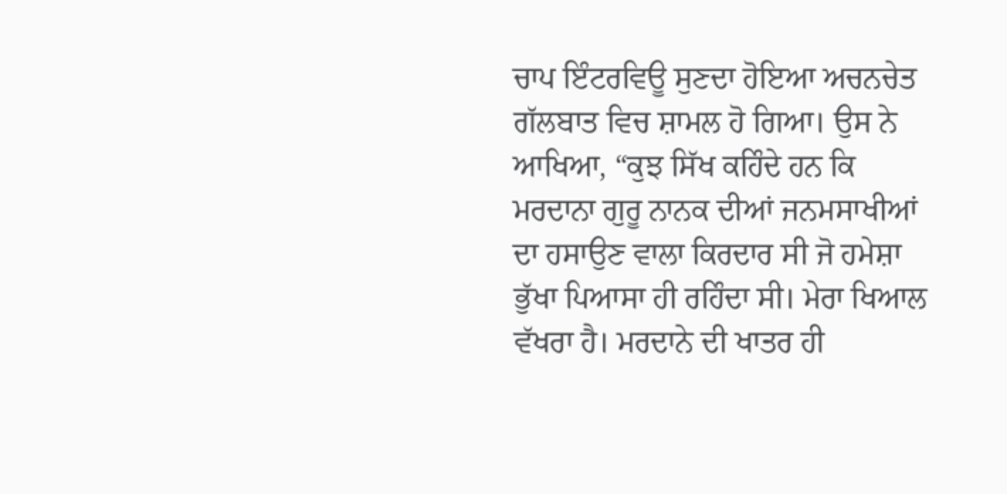ਚਾਪ ਇੰਟਰਵਿਊ ਸੁਣਦਾ ਹੋਇਆ ਅਚਨਚੇਤ ਗੱਲਬਾਤ ਵਿਚ ਸ਼ਾਮਲ ਹੋ ਗਿਆ। ਉਸ ਨੇ ਆਖਿਆ, “ਕੁਝ ਸਿੱਖ ਕਹਿੰਦੇ ਹਨ ਕਿ ਮਰਦਾਨਾ ਗੁਰੂ ਨਾਨਕ ਦੀਆਂ ਜਨਮਸਾਖੀਆਂ ਦਾ ਹਸਾਉਣ ਵਾਲਾ ਕਿਰਦਾਰ ਸੀ ਜੋ ਹਮੇਸ਼ਾ ਭੁੱਖਾ ਪਿਆਸਾ ਹੀ ਰਹਿੰਦਾ ਸੀ। ਮੇਰਾ ਖਿਆਲ ਵੱਖਰਾ ਹੈ। ਮਰਦਾਨੇ ਦੀ ਖਾਤਰ ਹੀ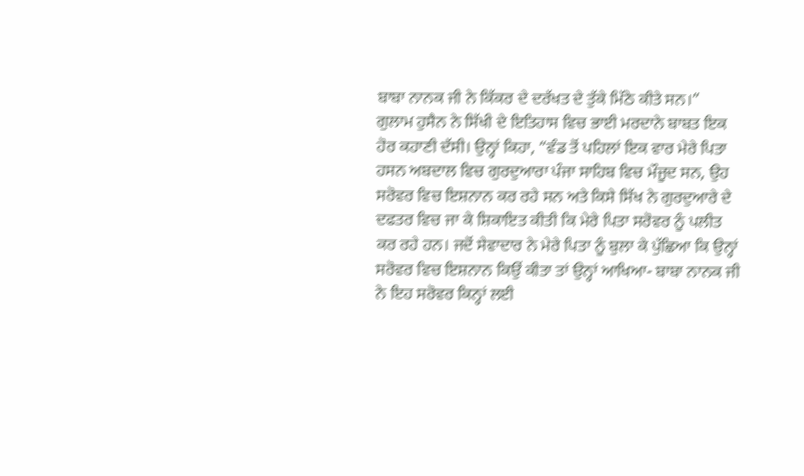ਬਾਬਾ ਨਾਨਕ ਜੀ ਨੇ ਕਿੱਕਰ ਦੇ ਦਰੱਖਤ ਦੇ ਤੁੱਕੇ ਮਿੱਠੇ ਕੀਤੇ ਸਨ।”
ਗੁਲਾਮ ਹੁਸੈਨ ਨੇ ਸਿੱਖੀ ਦੇ ਇਤਿਹਾਸ ਵਿਚ ਭਾਈ ਮਰਦਾਨੇ ਬਾਬਤ ਇਕ ਹੋਰ ਕਹਾਣੀ ਦੱਸੀ। ਉਨ੍ਹਾਂ ਕਿਹਾ, “ਵੰਡ ਤੋਂ ਪਹਿਲਾਂ ਇਕ ਵਾਰ ਮੇਰੇ ਪਿਤਾ ਹਸਨ ਅਬਦਾਲ ਵਿਚ ਗੁਰਦੁਆਰਾ ਪੰਜਾ ਸਾਹਿਬ ਵਿਚ ਮੌਜੂਦ ਸਨ, ਉਹ ਸਰੋਵਰ ਵਿਚ ਇਸ਼ਨਾਨ ਕਰ ਰਹੇ ਸਨ ਅਤੇ ਕਿਸੇ ਸਿੱਖ ਨੇ ਗੁਰਦੁਆਰੇ ਦੇ ਦਫਤਰ ਵਿਚ ਜਾ ਕੇ ਸ਼ਿਕਾਇਤ ਕੀਤੀ ਕਿ ਮੇਰੇ ਪਿਤਾ ਸਰੋਵਰ ਨੂੰ ਪਲੀਤ ਕਰ ਰਹੇ ਹਨ। ਜਦੋਂ ਸੇਵਾਦਾਰ ਨੇ ਮੇਰੇ ਪਿਤਾ ਨੂੰ ਬੁਲਾ ਕੇ ਪੁੱਛਿਆ ਕਿ ਉਨ੍ਹਾਂ ਸਰੋਵਰ ਵਿਚ ਇਸ਼ਨਾਨ ਕਿਉਂ ਕੀਤਾ ਤਾਂ ਉਨ੍ਹਾਂ ਆਖਿਆ- ਬਾਬਾ ਨਾਨਕ ਜੀ ਨੇ ਇਹ ਸਰੋਵਰ ਕਿਨ੍ਹਾਂ ਲਈ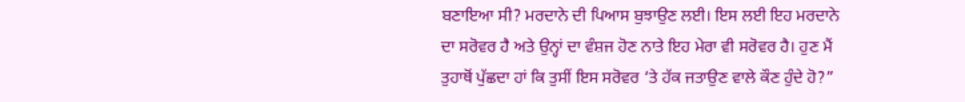ਬਣਾਇਆ ਸੀ? ਮਰਦਾਨੇ ਦੀ ਪਿਆਸ ਬੁਝਾਉਣ ਲਈ। ਇਸ ਲਈ ਇਹ ਮਰਦਾਨੇ ਦਾ ਸਰੋਵਰ ਹੈ ਅਤੇ ਉਨ੍ਹਾਂ ਦਾ ਵੰਸ਼ਜ ਹੋਣ ਨਾਤੇ ਇਹ ਮੇਰਾ ਵੀ ਸਰੋਵਰ ਹੈ। ਹੁਣ ਮੈਂ ਤੁਹਾਥੋਂ ਪੁੱਛਦਾ ਹਾਂ ਕਿ ਤੁਸੀਂ ਇਸ ਸਰੋਵਰ ‘ਤੇ ਹੱਕ ਜਤਾਉਣ ਵਾਲੇ ਕੌਣ ਹੁੰਦੇ ਹੋ?”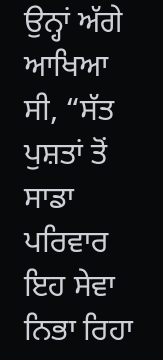ਉਨ੍ਹਾਂ ਅੱਗੇ ਆਖਿਆ ਸੀ, “ਸੱਤ ਪੁਸ਼ਤਾਂ ਤੋਂ ਸਾਡਾ ਪਰਿਵਾਰ ਇਹ ਸੇਵਾ ਨਿਭਾ ਰਿਹਾ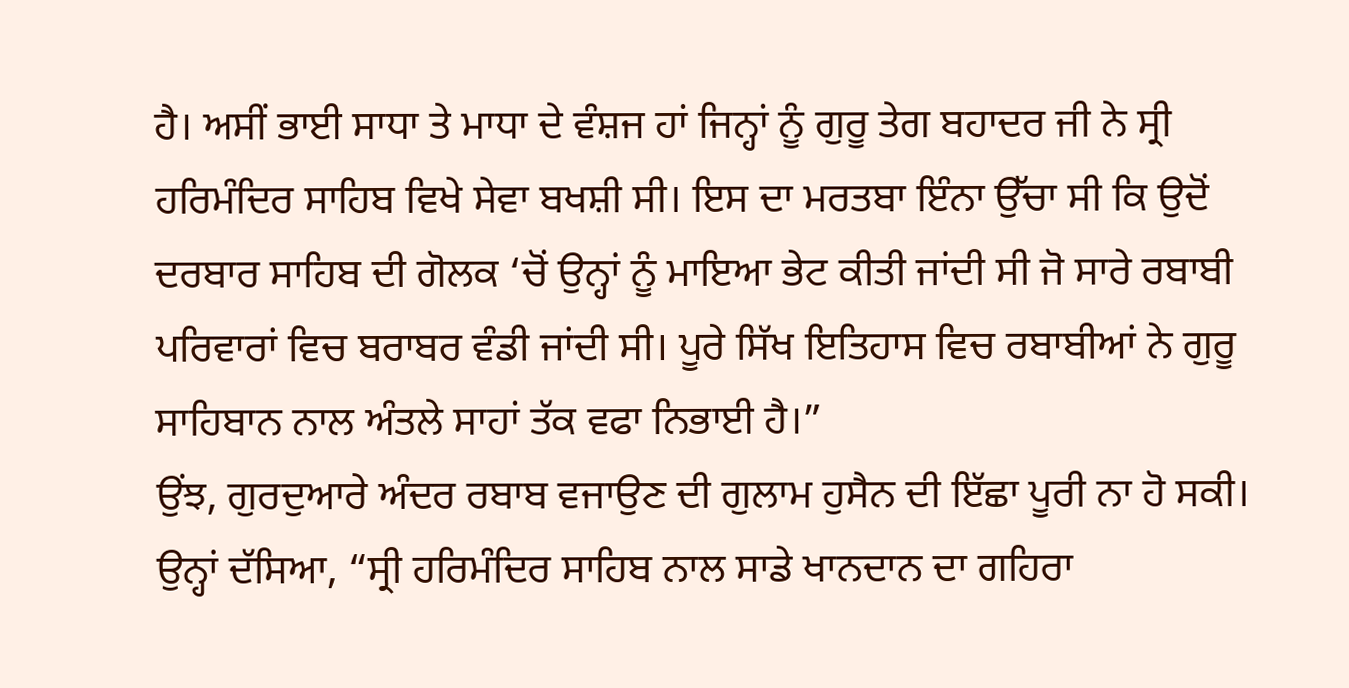ਹੈ। ਅਸੀਂ ਭਾਈ ਸਾਧਾ ਤੇ ਮਾਧਾ ਦੇ ਵੰਸ਼ਜ ਹਾਂ ਜਿਨ੍ਹਾਂ ਨੂੰ ਗੁਰੂ ਤੇਗ ਬਹਾਦਰ ਜੀ ਨੇ ਸ੍ਰੀ ਹਰਿਮੰਦਿਰ ਸਾਹਿਬ ਵਿਖੇ ਸੇਵਾ ਬਖਸ਼ੀ ਸੀ। ਇਸ ਦਾ ਮਰਤਬਾ ਇੰਨਾ ਉੱਚਾ ਸੀ ਕਿ ਉਦੋਂ ਦਰਬਾਰ ਸਾਹਿਬ ਦੀ ਗੋਲਕ ‘ਚੋਂ ਉਨ੍ਹਾਂ ਨੂੰ ਮਾਇਆ ਭੇਟ ਕੀਤੀ ਜਾਂਦੀ ਸੀ ਜੋ ਸਾਰੇ ਰਬਾਬੀ ਪਰਿਵਾਰਾਂ ਵਿਚ ਬਰਾਬਰ ਵੰਡੀ ਜਾਂਦੀ ਸੀ। ਪੂਰੇ ਸਿੱਖ ਇਤਿਹਾਸ ਵਿਚ ਰਬਾਬੀਆਂ ਨੇ ਗੁਰੂ ਸਾਹਿਬਾਨ ਨਾਲ ਅੰਤਲੇ ਸਾਹਾਂ ਤੱਕ ਵਫਾ ਨਿਭਾਈ ਹੈ।”
ਉਂਝ, ਗੁਰਦੁਆਰੇ ਅੰਦਰ ਰਬਾਬ ਵਜਾਉਣ ਦੀ ਗੁਲਾਮ ਹੁਸੈਨ ਦੀ ਇੱਛਾ ਪੂਰੀ ਨਾ ਹੋ ਸਕੀ। ਉਨ੍ਹਾਂ ਦੱਸਿਆ, “ਸ੍ਰੀ ਹਰਿਮੰਦਿਰ ਸਾਹਿਬ ਨਾਲ ਸਾਡੇ ਖਾਨਦਾਨ ਦਾ ਗਹਿਰਾ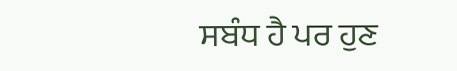ਸਬੰਧ ਹੈ ਪਰ ਹੁਣ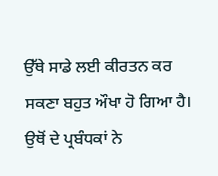ਉੱਥੇ ਸਾਡੇ ਲਈ ਕੀਰਤਨ ਕਰ ਸਕਣਾ ਬਹੁਤ ਔਖਾ ਹੋ ਗਿਆ ਹੈ। ਉਥੋਂ ਦੇ ਪ੍ਰਬੰਧਕਾਂ ਨੇ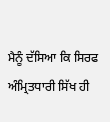ਮੈਨੂੰ ਦੱਸਿਆ ਕਿ ਸਿਰਫ ਅੰਮ੍ਰਿਤਧਾਰੀ ਸਿੱਖ ਹੀ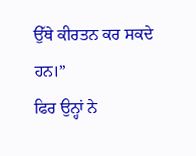ਉੱਥੇ ਕੀਰਤਨ ਕਰ ਸਕਦੇ ਹਨ।”
ਫਿਰ ਉਨ੍ਹਾਂ ਨੇ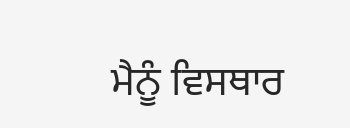ਮੈਨੂੰ ਵਿਸਥਾਰ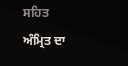ਸਹਿਤ ਅੰਮ੍ਰਿਤ ਦਾ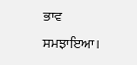ਭਾਵ ਸਮਝਾਇਆ।